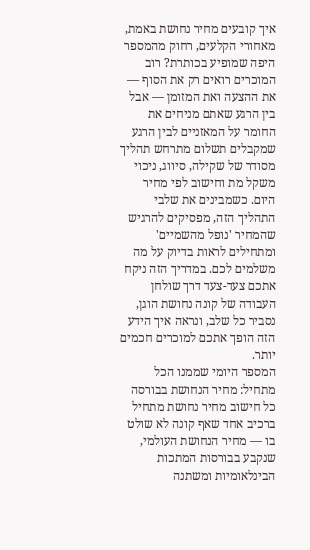איך קובעים מחיר נחושת באמת, מאחורי הקלעים, רחוק מהמספר היפה שמופיע בכותרת? רוב המוכרים רואים רק את הסוף — את ההצעה ואת המזומן — אבל בין הרגע שאתם מניחים את החומר על המאזניים לבין הרגע שמקבלים תשלום מתרחש תהליך מסודר של שקילה, סיווג, ניכוי משקל מת וחישוב לפי מחיר היום. כשמבינים את שלבי התהליך הזה, מפסיקים להרגיש שהמחיר 'נופל מהשמיים' ומתחילים לראות בדיוק על מה משלמים לכם. במדריך הזה ניקח אתכם צעד-צעד דרך שולחן העבודה של קונה נחושת הוגן, נסביר כל שלב, ונראה איך הידע הזה הופך אתכם למוכרים חכמים יותר.
המספר היומי שממנו הכל מתחיל: מחיר הנחושת בבורסה
כל חישוב מחיר נחושת מתחיל ברכיב אחד שאף קונה לא שולט בו — מחיר הנחושת העולמי, שנקבע בבורסות המתכות הבינלאומיות ומשתנה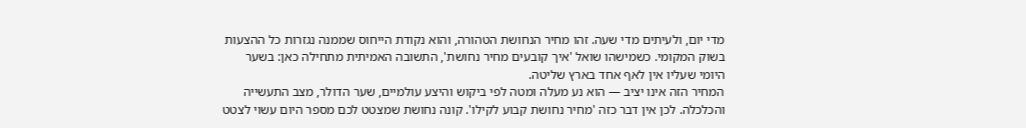מדי יום, ולעיתים מדי שעה. זהו מחיר הנחושת הטהורה, והוא נקודת הייחוס שממנה נגזרות כל ההצעות בשוק המקומי. כשמישהו שואל 'איך קובעים מחיר נחושת', התשובה האמיתית מתחילה כאן: בשער היומי שעליו אין לאף אחד בארץ שליטה.
המחיר הזה אינו יציב — הוא נע מעלה ומטה לפי ביקוש והיצע עולמיים, שער הדולר, מצב התעשייה והכלכלה. לכן אין דבר כזה 'מחיר נחושת קבוע לקילו'. קונה נחושת שמצטט לכם מספר היום עשוי לצטט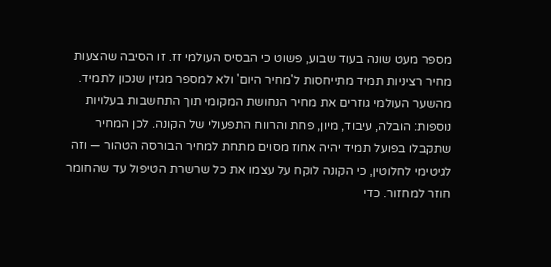מספר מעט שונה בעוד שבוע, פשוט כי הבסיס העולמי זז. זו הסיבה שהצעות מחיר רציניות תמיד מתייחסות ל'מחיר היום' ולא למספר מגזין שנכון לתמיד.
מהשער העולמי גוזרים את מחיר הנחושת המקומי תוך התחשבות בעלויות נוספות: הובלה, עיבוד, מיון, פחת והרווח התפעולי של הקונה. לכן המחיר שתקבלו בפועל תמיד יהיה אחוז מסוים מתחת למחיר הבורסה הטהור — וזה לגיטימי לחלוטין, כי הקונה לוקח על עצמו את כל שרשרת הטיפול עד שהחומר חוזר למחזור. כדי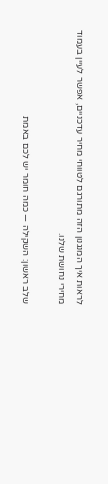לראות איך המנגנון הזה מתורגם לטווחי מחיר עדכניים, אפשר לעיין בעמוד מחירי נחושת שלנו.

שלב ראשון: השקילה — כמה חומר יש לכם באמת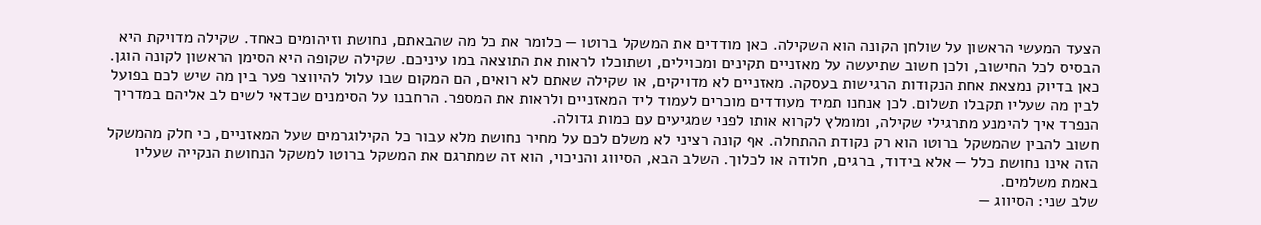הצעד המעשי הראשון על שולחן הקונה הוא השקילה. כאן מודדים את המשקל ברוטו — כלומר את כל מה שהבאתם, נחושת וזיהומים כאחד. שקילה מדויקת היא הבסיס לכל החישוב, ולכן חשוב שתיעשה על מאזניים תקינים ומכוילים, ושתוכלו לראות את התוצאה במו עיניכם. שקילה שקופה היא הסימן הראשון לקונה הוגן.
כאן בדיוק נמצאת אחת הנקודות הרגישות בעסקה. מאזניים לא מדויקים, או שקילה שאתם לא רואים, הם המקום שבו עלול להיווצר פער בין מה שיש לכם בפועל לבין מה שעליו תקבלו תשלום. לכן אנחנו תמיד מעודדים מוכרים לעמוד ליד המאזניים ולראות את המספר. הרחבנו על הסימנים שכדאי לשים לב אליהם במדריך הנפרד איך להימנע מתרגילי שקילה, ומומלץ לקרוא אותו לפני שמגיעים עם כמות גדולה.
חשוב להבין שהמשקל ברוטו הוא רק נקודת ההתחלה. אף קונה רציני לא משלם לכם על מחיר נחושת מלא עבור כל הקילוגרמים שעל המאזניים, כי חלק מהמשקל הזה אינו נחושת כלל — אלא בידוד, ברגים, חלודה או לכלוך. השלב הבא, הסיווג והניכוי, הוא זה שמתרגם את המשקל ברוטו למשקל הנחושת הנקייה שעליו באמת משלמים.
שלב שני: הסיווג —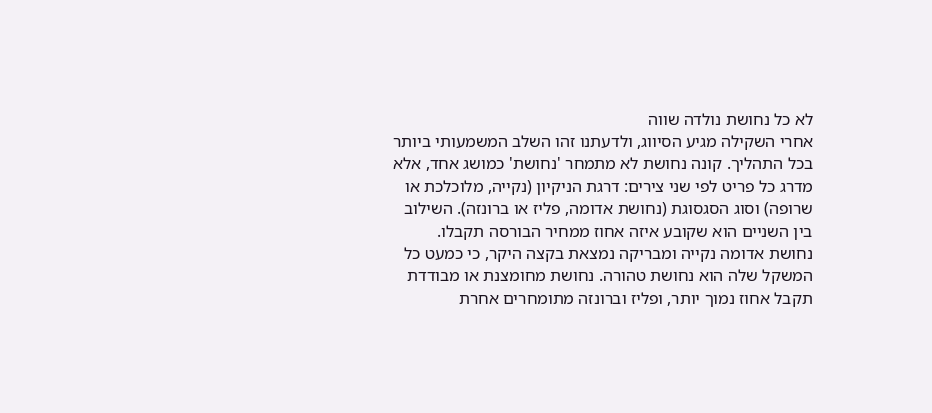לא כל נחושת נולדה שווה
אחרי השקילה מגיע הסיווג, ולדעתנו זהו השלב המשמעותי ביותר בכל התהליך. קונה נחושת לא מתמחר 'נחושת' כמושג אחד, אלא מדרג כל פריט לפי שני צירים: דרגת הניקיון (נקייה, מלוכלכת או שרופה) וסוג הסגסוגת (נחושת אדומה, פליז או ברונזה). השילוב בין השניים הוא שקובע איזה אחוז ממחיר הבורסה תקבלו.
נחושת אדומה נקייה ומבריקה נמצאת בקצה היקר, כי כמעט כל המשקל שלה הוא נחושת טהורה. נחושת מחומצנת או מבודדת תקבל אחוז נמוך יותר, ופליז וברונזה מתומחרים אחרת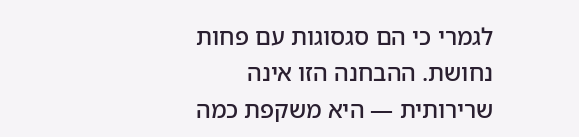לגמרי כי הם סגסוגות עם פחות נחושת. ההבחנה הזו אינה שרירותית — היא משקפת כמה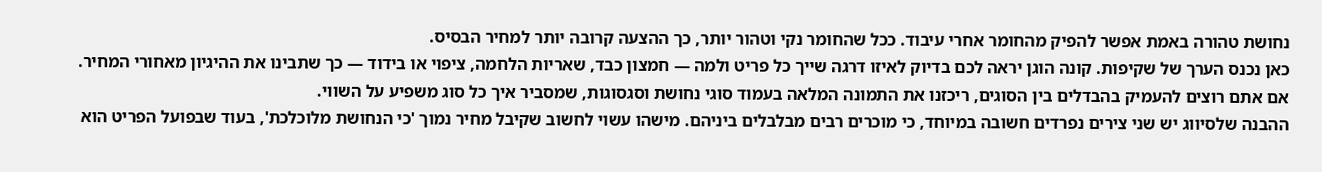נחושת טהורה באמת אפשר להפיק מהחומר אחרי עיבוד. ככל שהחומר נקי וטהור יותר, כך ההצעה קרובה יותר למחיר הבסיס.
כאן נכנס הערך של שקיפות. קונה הוגן יראה לכם בדיוק לאיזו דרגה שייך כל פריט ולמה — חמצון כבד, שאריות הלחמה, ציפוי או בידוד — כך שתבינו את ההיגיון מאחורי המחיר. אם אתם רוצים להעמיק בהבדלים בין הסוגים, ריכזנו את התמונה המלאה בעמוד סוגי נחושת וסגסוגות, שמסביר איך כל סוג משפיע על השווי.
ההבנה שלסיווג יש שני צירים נפרדים חשובה במיוחד, כי מוכרים רבים מבלבלים ביניהם. מישהו עשוי לחשוב שקיבל מחיר נמוך 'כי הנחושת מלוכלכת', בעוד שבפועל הפריט הוא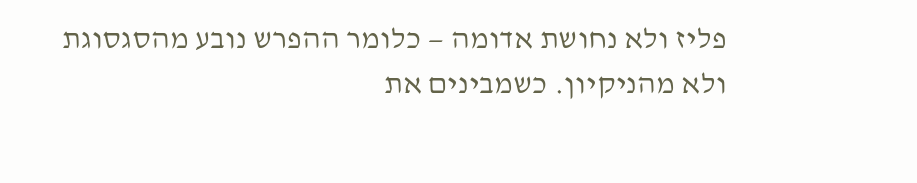פליז ולא נחושת אדומה — כלומר ההפרש נובע מהסגסוגת ולא מהניקיון. כשמבינים את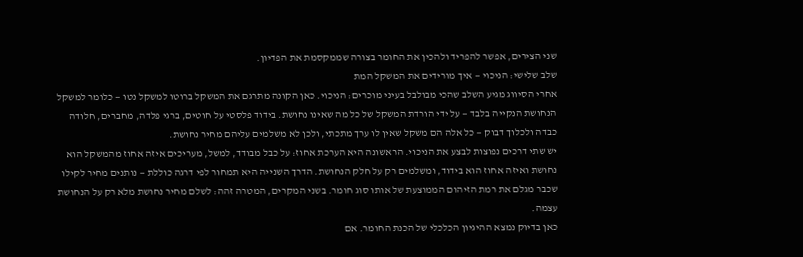שני הצירים, אפשר להפריד ולהכין את החומר בצורה שממקסמת את הפדיון.
שלב שלישי: הניכוי — איך מורידים את המשקל המת
אחרי הסיווג מגיע השלב שהכי מבולבל בעיני מוכרים: הניכוי. כאן הקונה מתרגם את המשקל ברוטו למשקל נטו — כלומר למשקל הנחושת הנקייה בלבד — על ידי הורדת המשקל של כל מה שאינו נחושת. בידוד פלסטי על חוטים, ברגי פלדה, מחברים, חלודה כבדה ולכלוך דבוק — כל אלה הם משקל שאין לו ערך מתכתי, ולכן לא משלמים עליהם מחיר נחושת.
יש שתי דרכים נפוצות לבצע את הניכוי. הראשונה היא הערכת אחוז: על כבל מבודד, למשל, מעריכים איזה אחוז מהמשקל הוא נחושת ואיזה אחוז הוא בידוד, ומשלמים רק על חלק הנחושת. הדרך השנייה היא תמחור לפי דרגה כוללת — נותנים מחיר לקילו שכבר מגלם את רמת הזיהום הממוצעת של אותו סוג חומר. בשני המקרים, המטרה זהה: לשלם מחיר נחושת מלא רק על הנחושת עצמה.
כאן בדיוק נמצא ההיגיון הכלכלי של הכנת החומר. אם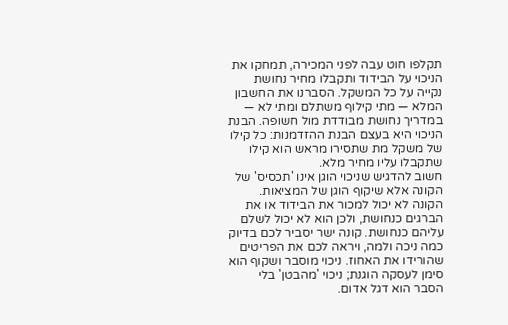תקלפו חוט עבה לפני המכירה, תמחקו את הניכוי על הבידוד ותקבלו מחיר נחושת נקייה על כל המשקל. הסברנו את החשבון המלא — מתי קילוף משתלם ומתי לא — במדריך נחושת מבודדת מול חשופה. הבנת הניכוי היא בעצם הבנת ההזדמנות: כל קילו של משקל מת שתסירו מראש הוא קילו שתקבלו עליו מחיר מלא.
חשוב להדגיש שניכוי הוגן אינו 'תכסיס' של הקונה אלא שיקוף הוגן של המציאות. הקונה לא יכול למכור את הבידוד או את הברגים כנחושת, ולכן הוא לא יכול לשלם עליהם כנחושת. קונה ישר יסביר לכם בדיוק כמה ניכה ולמה, ויראה לכם את הפריטים שהורידו את האחוז. ניכוי מוסבר ושקוף הוא סימן לעסקה הוגנת; ניכוי 'מהבטן' בלי הסבר הוא דגל אדום.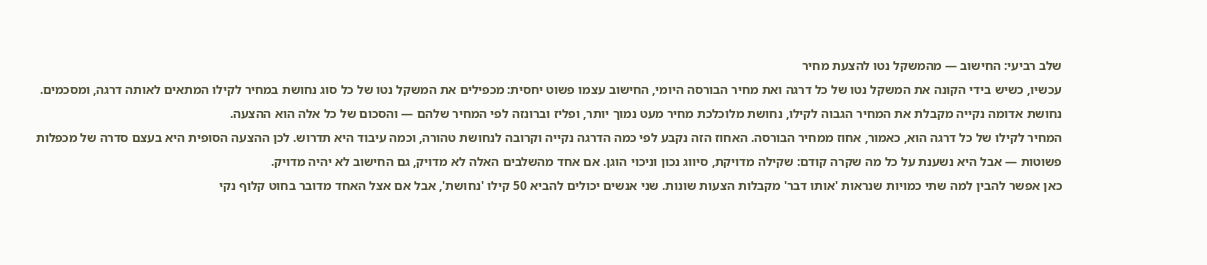שלב רביעי: החישוב — מהמשקל נטו להצעת מחיר
עכשיו, כשיש בידי הקונה את המשקל נטו של כל דרגה ואת מחיר הבורסה היומי, החישוב עצמו פשוט יחסית: מכפילים את המשקל נטו של כל סוג נחושת במחיר לקילו המתאים לאותה דרגה, ומסכמים. נחושת אדומה נקייה מקבלת את המחיר הגבוה לקילו, נחושת מלוכלכת מחיר מעט נמוך יותר, ופליז וברונזה לפי המחיר שלהם — והסכום של כל אלה הוא ההצעה.
המחיר לקילו של כל דרגה הוא, כאמור, אחוז ממחיר הבורסה. האחוז הזה נקבע לפי כמה הדרגה נקייה וקרובה לנחושת טהורה, וכמה עיבוד היא תדרוש. לכן ההצעה הסופית היא בעצם סדרה של מכפלות פשוטות — אבל היא נשענת על כל מה שקרה קודם: שקילה מדויקת, סיווג נכון וניכוי הוגן. אם אחד מהשלבים האלה לא מדויק, גם החישוב לא יהיה מדויק.
כאן אפשר להבין למה שתי כמויות שנראות 'אותו דבר' מקבלות הצעות שונות. שני אנשים יכולים להביא 50 קילו 'נחושת', אבל אם אצל האחד מדובר בחוט קלוף נקי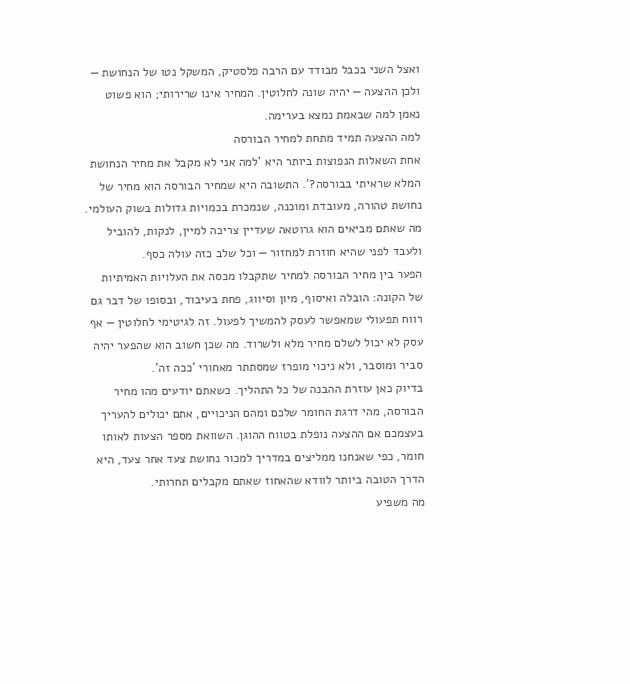ואצל השני בכבל מבודד עם הרבה פלסטיק, המשקל נטו של הנחושת — ולכן ההצעה — יהיה שונה לחלוטין. המחיר אינו שרירותי; הוא פשוט נאמן למה שבאמת נמצא בערימה.
למה ההצעה תמיד מתחת למחיר הבורסה
אחת השאלות הנפוצות ביותר היא 'למה אני לא מקבל את מחיר הנחושת המלא שראיתי בבורסה?'. התשובה היא שמחיר הבורסה הוא מחיר של נחושת טהורה, מעובדת ומוכנה, שנמכרת בכמויות גדולות בשוק העולמי. מה שאתם מביאים הוא גרוטאה שעדיין צריכה למיין, לנקות, להוביל ולעבד לפני שהיא חוזרת למחזור — וכל שלב כזה עולה כסף.
הפער בין מחיר הבורסה למחיר שתקבלו מכסה את העלויות האמיתיות של הקונה: הובלה ואיסוף, מיון וסיווג, פחת בעיבוד, ובסופו של דבר גם רווח תפעולי שמאפשר לעסק להמשיך לפעול. זה לגיטימי לחלוטין — אף עסק לא יכול לשלם מחיר מלא ולשרוד. מה שכן חשוב הוא שהפער יהיה סביר ומוסבר, ולא ניכוי מופרז שמסתתר מאחורי 'ככה זה'.
בדיוק כאן עוזרת ההבנה של כל התהליך. כשאתם יודעים מהו מחיר הבורסה, מהי דרגת החומר שלכם ומהם הניכויים, אתם יכולים להעריך בעצמכם אם ההצעה נופלת בטווח ההוגן. השוואת מספר הצעות לאותו חומר, כפי שאנחנו ממליצים במדריך למכור נחושת צעד אחר צעד, היא הדרך הטובה ביותר לוודא שהאחוז שאתם מקבלים תחרותי.
מה משפיע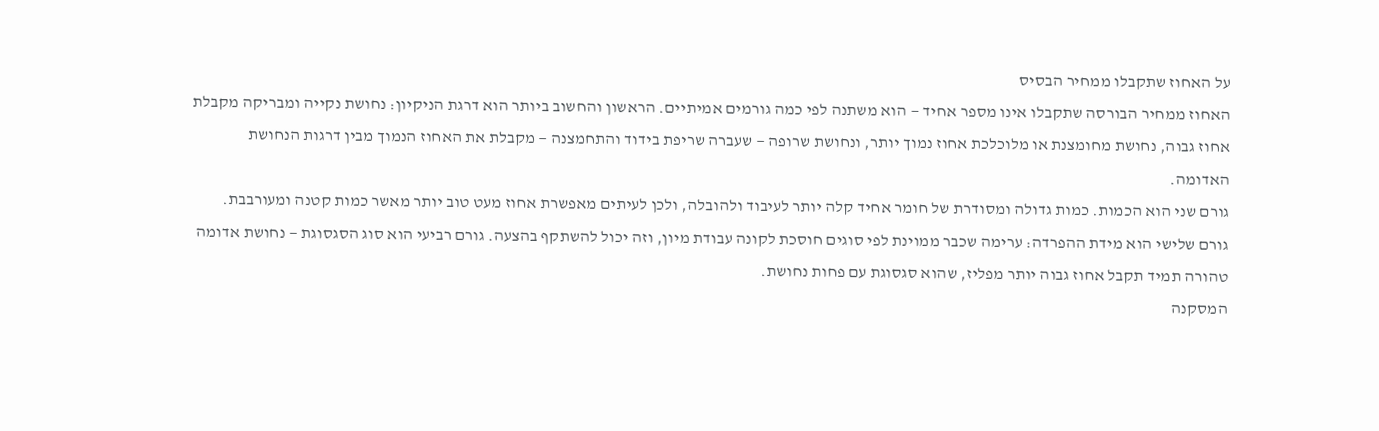על האחוז שתקבלו ממחיר הבסיס
האחוז ממחיר הבורסה שתקבלו אינו מספר אחיד — הוא משתנה לפי כמה גורמים אמיתיים. הראשון והחשוב ביותר הוא דרגת הניקיון: נחושת נקייה ומבריקה מקבלת אחוז גבוה, נחושת מחומצנת או מלוכלכת אחוז נמוך יותר, ונחושת שרופה — שעברה שריפת בידוד והתחמצנה — מקבלת את האחוז הנמוך מבין דרגות הנחושת האדומה.
גורם שני הוא הכמות. כמות גדולה ומסודרת של חומר אחיד קלה יותר לעיבוד ולהובלה, ולכן לעיתים מאפשרת אחוז מעט טוב יותר מאשר כמות קטנה ומעורבבת. גורם שלישי הוא מידת ההפרדה: ערימה שכבר ממוינת לפי סוגים חוסכת לקונה עבודת מיון, וזה יכול להשתקף בהצעה. גורם רביעי הוא סוג הסגסוגת — נחושת אדומה טהורה תמיד תקבל אחוז גבוה יותר מפליז, שהוא סגסוגת עם פחות נחושת.
המסקנה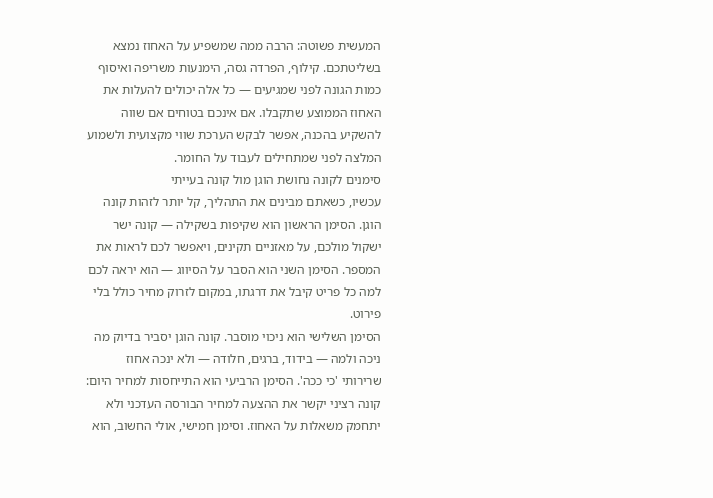המעשית פשוטה: הרבה ממה שמשפיע על האחוז נמצא בשליטתכם. קילוף, הפרדה גסה, הימנעות משריפה ואיסוף כמות הגונה לפני שמגיעים — כל אלה יכולים להעלות את האחוז הממוצע שתקבלו. אם אינכם בטוחים אם שווה להשקיע בהכנה, אפשר לבקש הערכת שווי מקצועית ולשמוע המלצה לפני שמתחילים לעבוד על החומר.
סימנים לקונה נחושת הוגן מול קונה בעייתי
עכשיו, כשאתם מבינים את התהליך, קל יותר לזהות קונה הוגן. הסימן הראשון הוא שקיפות בשקילה — קונה ישר ישקול מולכם, על מאזניים תקינים, ויאפשר לכם לראות את המספר. הסימן השני הוא הסבר על הסיווג — הוא יראה לכם למה כל פריט קיבל את דרגתו, במקום לזרוק מחיר כולל בלי פירוט.
הסימן השלישי הוא ניכוי מוסבר. קונה הוגן יסביר בדיוק מה ניכה ולמה — בידוד, ברגים, חלודה — ולא ינכה אחוז שרירותי 'כי ככה'. הסימן הרביעי הוא התייחסות למחיר היום: קונה רציני יקשר את ההצעה למחיר הבורסה העדכני ולא יתחמק משאלות על האחוז. וסימן חמישי, אולי החשוב, הוא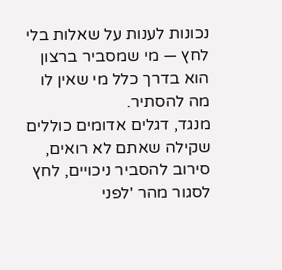נכונות לענות על שאלות בלי לחץ — מי שמסביר ברצון הוא בדרך כלל מי שאין לו מה להסתיר.
מנגד, דגלים אדומים כוללים שקילה שאתם לא רואים, סירוב להסביר ניכויים, לחץ לסגור מהר 'לפני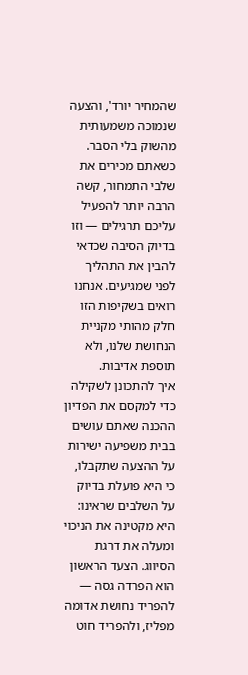שהמחיר יורד', והצעה שנמוכה משמעותית מהשוק בלי הסבר. כשאתם מכירים את שלבי התמחור, קשה הרבה יותר להפעיל עליכם תרגילים — וזו בדיוק הסיבה שכדאי להבין את התהליך לפני שמגיעים. אנחנו רואים בשקיפות הזו חלק מהותי מקניית הנחושת שלנו, ולא תוספת אדיבות.
איך להתכונן לשקילה כדי למקסם את הפדיון
ההכנה שאתם עושים בבית משפיעה ישירות על ההצעה שתקבלו, כי היא פועלת בדיוק על השלבים שראינו: היא מקטינה את הניכוי ומעלה את דרגת הסיווג. הצעד הראשון הוא הפרדה גסה — להפריד נחושת אדומה מפליז, ולהפריד חוט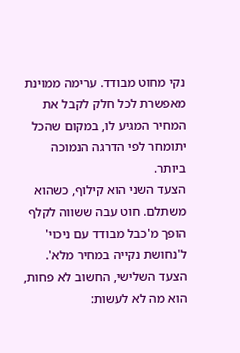נקי מחוט מבודד. ערימה ממוינת מאפשרת לכל חלק לקבל את המחיר המגיע לו, במקום שהכל יתומחר לפי הדרגה הנמוכה ביותר.
הצעד השני הוא קילוף, כשהוא משתלם. חוט עבה ששווה לקלף הופך מ'כבל מבודד עם ניכוי' ל'נחושת נקייה במחיר מלא'. הצעד השלישי, החשוב לא פחות, הוא מה לא לעשות: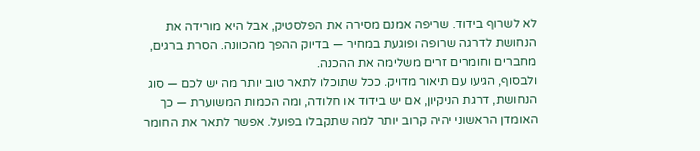לא לשרוף בידוד. שריפה אמנם מסירה את הפלסטיק, אבל היא מורידה את הנחושת לדרגה שרופה ופוגעת במחיר — בדיוק ההפך מהכוונה. הסרת ברגים, מחברים וחומרים זרים משלימה את ההכנה.
ולבסוף, הגיעו עם תיאור מדויק. ככל שתוכלו לתאר טוב יותר מה יש לכם — סוג הנחושת, דרגת הניקיון, אם יש בידוד או חלודה, ומה הכמות המשוערת — כך האומדן הראשוני יהיה קרוב יותר למה שתקבלו בפועל. אפשר לתאר את החומר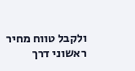ולקבל טווח מחיר ראשוני דרך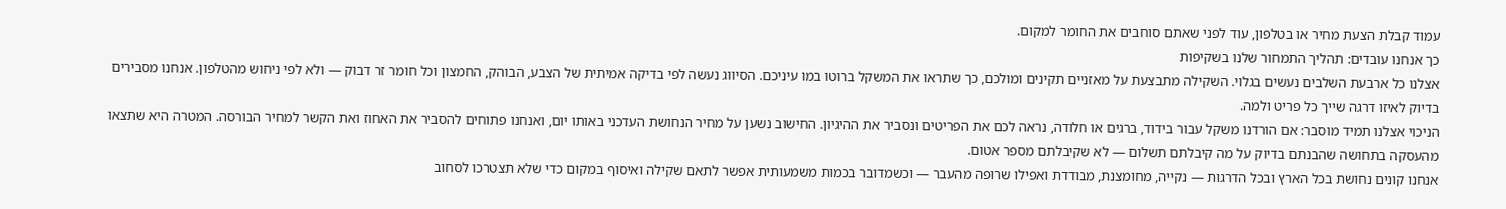עמוד קבלת הצעת מחיר או בטלפון, עוד לפני שאתם סוחבים את החומר למקום.
כך אנחנו עובדים: תהליך התמחור שלנו בשקיפות
אצלנו כל ארבעת השלבים נעשים בגלוי. השקילה מתבצעת על מאזניים תקינים ומולכם, כך שתראו את המשקל ברוטו במו עיניכם. הסיווג נעשה לפי בדיקה אמיתית של הצבע, הבוהק, החמצון וכל חומר זר דבוק — ולא לפי ניחוש מהטלפון. אנחנו מסבירים בדיוק לאיזו דרגה שייך כל פריט ולמה.
הניכוי אצלנו תמיד מוסבר: אם הורדנו משקל עבור בידוד, ברגים או חלודה, נראה לכם את הפריטים ונסביר את ההיגיון. החישוב נשען על מחיר הנחושת העדכני באותו יום, ואנחנו פתוחים להסביר את האחוז ואת הקשר למחיר הבורסה. המטרה היא שתצאו מהעסקה בתחושה שהבנתם בדיוק על מה קיבלתם תשלום — לא שקיבלתם מספר אטום.
אנחנו קונים נחושת בכל הארץ ובכל הדרגות — נקייה, מחומצנת, מבודדת ואפילו שרופה מהעבר — וכשמדובר בכמות משמעותית אפשר לתאם שקילה ואיסוף במקום כדי שלא תצטרכו לסחוב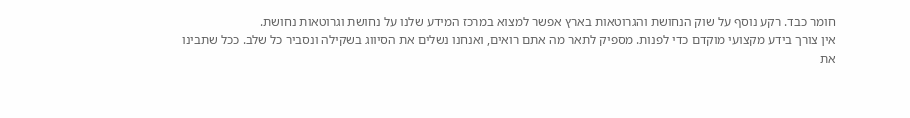חומר כבד. רקע נוסף על שוק הנחושת והגרוטאות בארץ אפשר למצוא במרכז המידע שלנו על נחושת וגרוטאות נחושת.
אין צורך בידע מקצועי מוקדם כדי לפנות. מספיק לתאר מה אתם רואים, ואנחנו נשלים את הסיווג בשקילה ונסביר כל שלב. ככל שתבינו את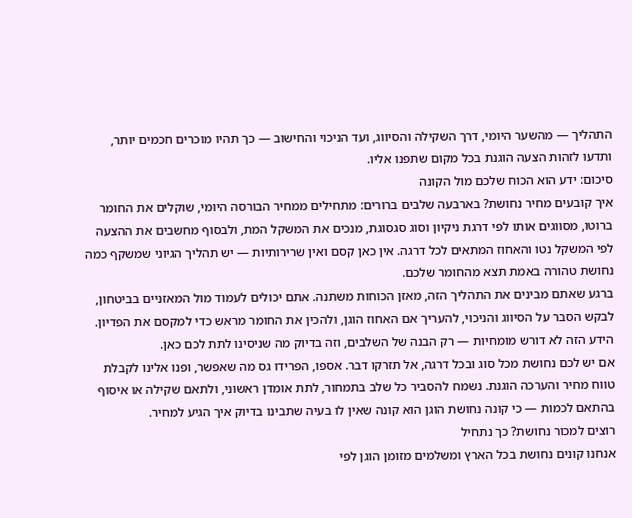התהליך — מהשער היומי, דרך השקילה והסיווג, ועד הניכוי והחישוב — כך תהיו מוכרים חכמים יותר, ותדעו לזהות הצעה הוגנת בכל מקום שתפנו אליו.
סיכום: ידע הוא הכוח שלכם מול הקונה
איך קובעים מחיר נחושת? בארבעה שלבים ברורים: מתחילים ממחיר הבורסה היומי, שוקלים את החומר ברוטו, מסווגים אותו לפי דרגת ניקיון וסוג סגסוגת, מנכים את המשקל המת, ולבסוף מחשבים את ההצעה לפי המשקל נטו והאחוז המתאים לכל דרגה. אין כאן קסם ואין שרירותיות — יש תהליך הגיוני שמשקף כמה נחושת טהורה באמת תצא מהחומר שלכם.
ברגע שאתם מבינים את התהליך הזה, מאזן הכוחות משתנה. אתם יכולים לעמוד מול המאזניים בביטחון, לבקש הסבר על הסיווג והניכוי, להעריך אם האחוז הוגן, ולהכין את החומר מראש כדי למקסם את הפדיון. הידע הזה לא דורש מומחיות — רק הבנה של השלבים, וזה בדיוק מה שניסינו לתת לכם כאן.
אם יש לכם נחושת מכל סוג ובכל דרגה, אל תזרקו דבר. אספו, הפרידו גס מה שאפשר, ופנו אלינו לקבלת טווח מחיר והערכה הוגנת. נשמח להסביר כל שלב בתמחור, לתת אומדן ראשוני, ולתאם שקילה או איסוף בהתאם לכמות — כי קונה נחושת הוגן הוא קונה שאין לו בעיה שתבינו בדיוק איך הגיע למחיר.
רוצים למכור נחושת? כך נתחיל
אנחנו קונים נחושת בכל הארץ ומשלמים מזומן הוגן לפי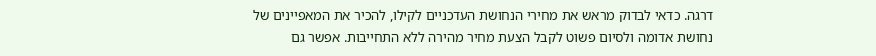דרגה. כדאי לבדוק מראש את מחירי הנחושת העדכניים לקילו, להכיר את המאפיינים של נחושת אדומה ולסיום פשוט לקבל הצעת מחיר מהירה ללא התחייבות. אפשר גם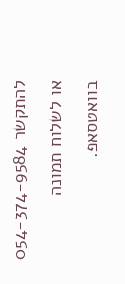להתקשר 054-374-9584 או לשלוח תמונה בוואטסאפ.